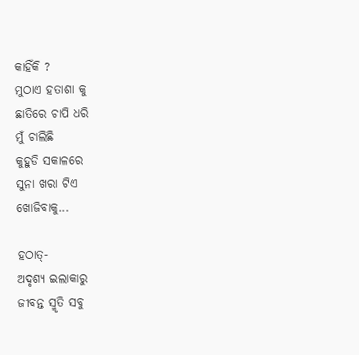କାହିଁକି ?
ମୁଠାଏ ହତାଶା କୁ
ଛାତିରେ ଚାପି ଧରି
ମୁଁ ଚାଲିଛି
କୁହୁଡି ସକାଳରେ
ସୁନା ଖରା ଟିଏ
ଖୋଜିବାକୁ...

ହଠାତ୍-
ଅଦୃଶ୍ୟ ଇଲାକାରୁ
ଜୀବନ୍ତ ସ୍ମୃତି ସବୁ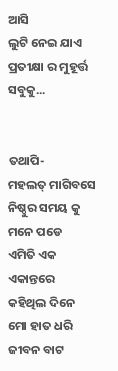ଆସି
ଲୁଟି ନେଇ ଯାଏ
ପ୍ରତୀକ୍ଷା ର ମୁହୂର୍ତ୍ତ
ସବୁକୁ...


ତଥାପି-
ମହଲତ୍ ମାଗିବସେ
ନିଷ୍ଠୁର ସମୟ କୁ
ମନେ ପଡେ
ଏମିତି ଏକ ଏକାନ୍ତରେ
କହିଥିଲ ଦିନେ
ମୋ ହାତ ଧରି
ଜୀବନ ବାଟ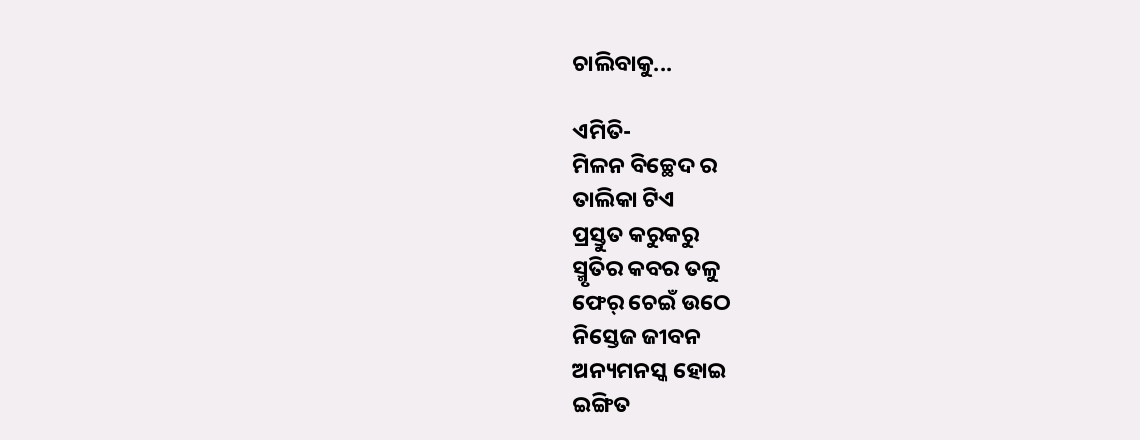ଚାଲିବାକୁ...

ଏମିତି-
ମିଳନ ବିଚ୍ଛେଦ ର
ତାଲିକା ଟିଏ
ପ୍ରସ୍ତୁତ କରୁକରୁ
ସ୍ମୃତିର କବର ତଳୁ
ଫେର୍ ଚେଇଁ ଉଠେ
ନିସ୍ତେଜ ଜୀବନ
ଅନ୍ୟମନସ୍କ ହୋଇ
ଇଙ୍ଗିତ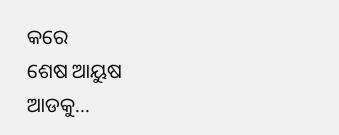କରେ
ଶେଷ ଆୟୁଷ
ଆଡକୁ...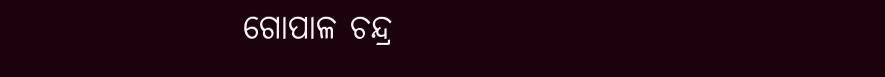ଗୋପାଳ ଚନ୍ଦ୍ର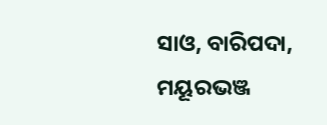ସାଓ, ବାରିପଦା, ମୟୂରଭଞ୍ଜ